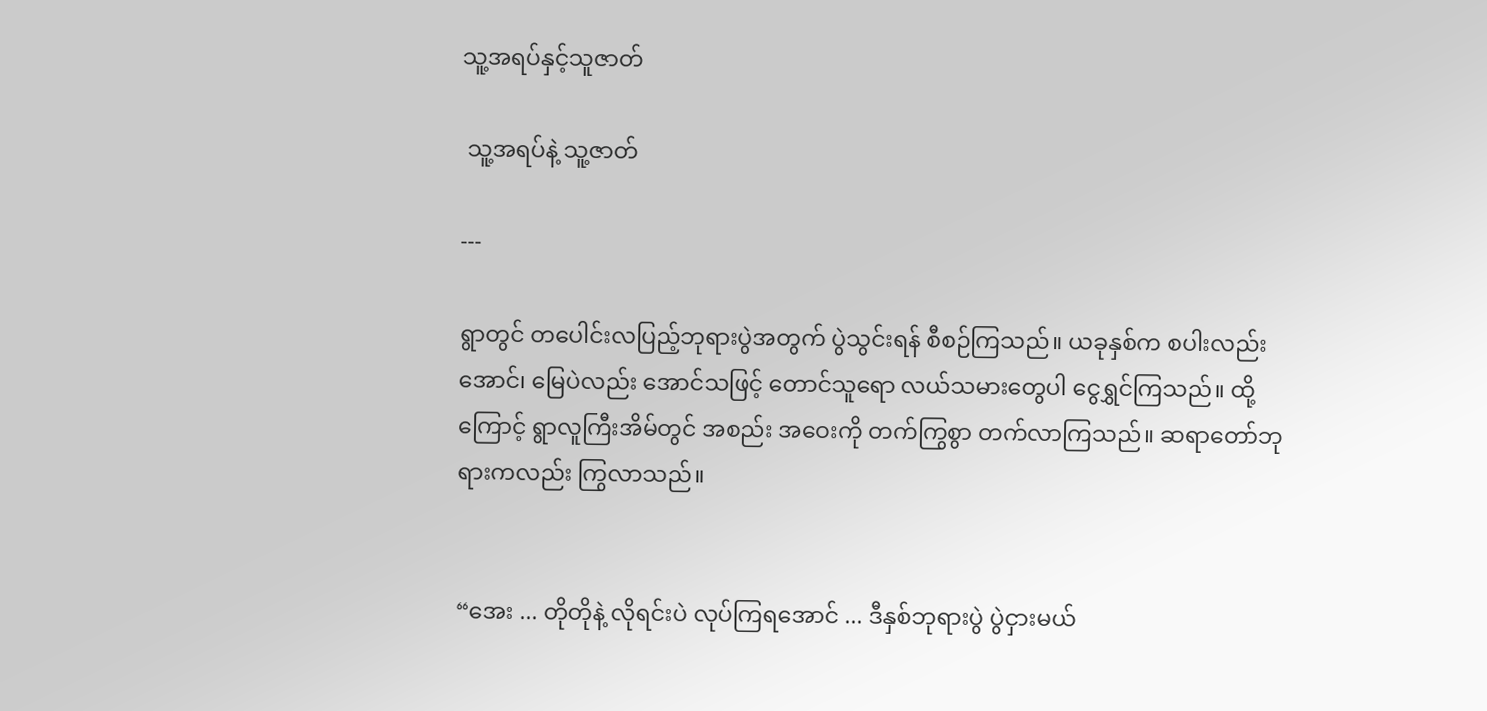သူ့အရပ်နှင့်သူဇာတ်

 သူ့အရပ်နဲ့ သူ့ဇာတ်

---

ရွာတွင် တပေါင်းလပြည့်ဘုရားပွဲအတွက် ပွဲသွင်းရန် စီစဉ်ကြသည်။ ယခုနှစ်က စပါးလည်းအောင်၊ မြေပဲလည်း အောင်သဖြင့် တောင်သူရော လယ်သမားတွေပါ ငွေရွှင်ကြသည်။ ထို့ကြောင့် ရွာလူကြီးအိမ်တွင် အစည်း အဝေးကို တက်ကြွစွာ တက်လာကြသည်။ ဆရာတော်ဘုရားကလည်း ကြွလာသည်။


“အေး ... တိုတိုနဲ့ လိုရင်းပဲ လုပ်ကြရအောင် ... ဒီနှစ်ဘုရားပွဲ ပွဲငှားမယ်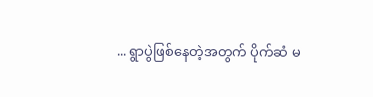... ရွာပွဲဖြစ်နေတဲ့အတွက် ပိုက်ဆံ မ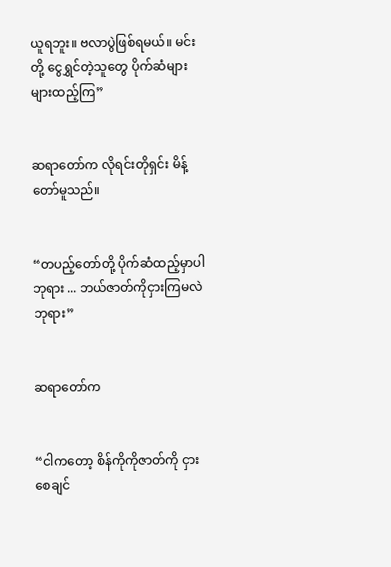ယူရဘူး။ ဗလာပွဲဖြစ်ရမယ်။ မင်းတို့ ငွေရွှင်တဲ့သူတွေ ပိုက်ဆံများများထည့်ကြ”


ဆရာတော်က လိုရင်းတိုရှင်း မိန့်တော်မူသည်။


“တပည့်တော်တို့ ပိုက်ဆံထည့်မှာပါဘုရား ... ဘယ်ဇာတ်ကိုငှားကြမလဲဘုရား”


ဆရာတော်က


“ငါကတော့ စိန်ကိုကိုဇာတ်ကို ငှားစေချင်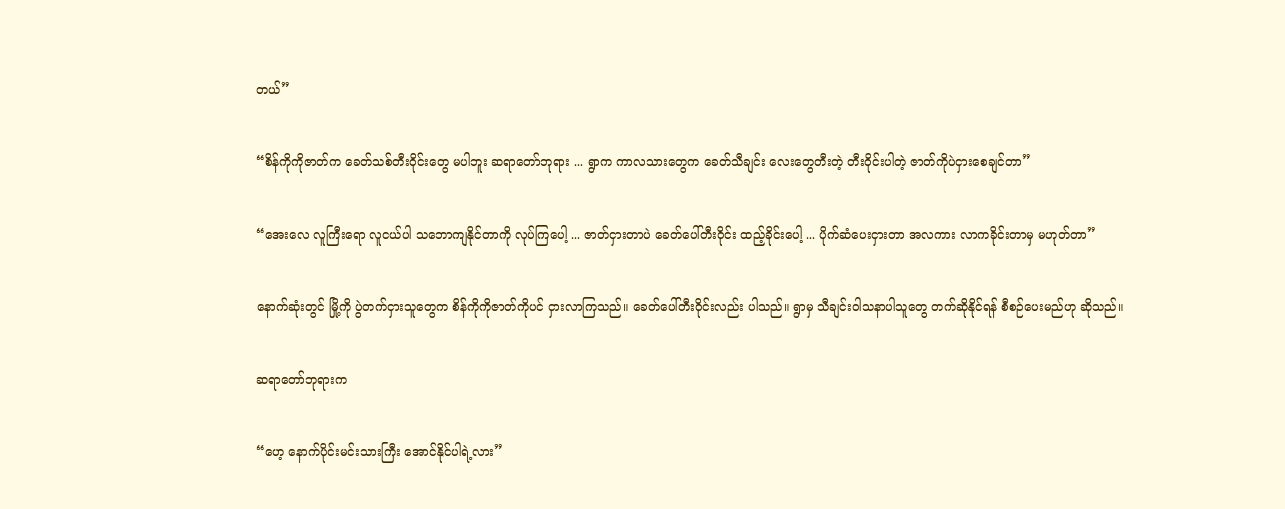တယ်”


“စိန်ကိုကိုဇာတ်က ခေတ်သစ်တီးဝိုင်းတွေ မပါဘူး ဆရာတော်ဘုရား ... ရွာက ကာလသားတွေက ခေတ်သီချင်း လေးတွေတီးတဲ့ တီးဝိုင်းပါတဲ့ ဇာတ်ကိုပဲငှားစေချင်တာ”


“အေးလေ လူကြီးရော လူငယ်ပါ သဘောကျနိုင်တာကို လုပ်ကြပေါ့ ... ဇာတ်ငှားတာပဲ ခေတ်ပေါ်တီးဝိုင်း ထည့်ခိုင်းပေါ့ ... ပိုက်ဆံပေးငှားတာ အလကား လာကခိုင်းတာမှ မဟုတ်တာ”


နောက်ဆုံးတွင် မြို့ကို ပွဲတက်ငှားသူတွေက စိန်ကိုကိုဇာတ်ကိုပင် ငှားလာကြသည်။ ခေတ်ပေါ်တီးဝိုင်းလည်း ပါသည်။ ရွာမှ သီချင်းဝါသနာပါသူတွေ တက်ဆိုနိုင်ရန် စီစဉ်ပေးမည်ဟု ဆိုသည်။


ဆရာတော်ဘုရားက


“ဟေ့ နောက်ပိုင်းမင်းသားကြီး အောင်နိုင်ပါရဲ့လား”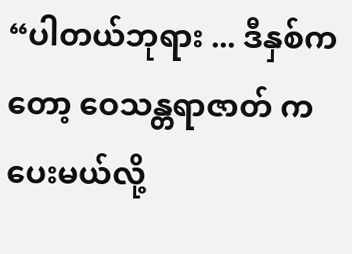“ပါတယ်ဘုရား ... ဒီနှစ်ကတော့ ဝေသန္တရာဇာတ် ကပေးမယ်လို့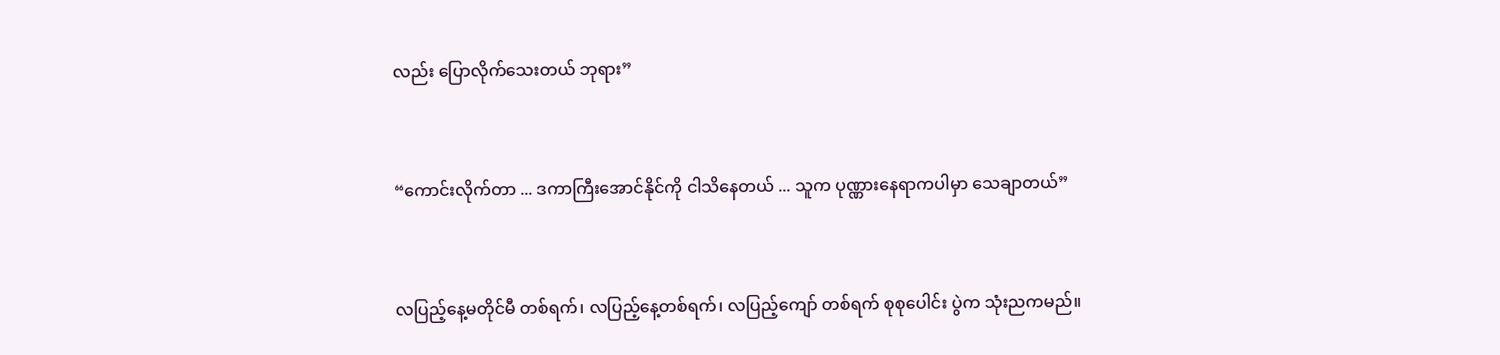လည်း ပြောလိုက်သေးတယ် ဘုရား”


“ကောင်းလိုက်တာ ... ဒကာကြီးအောင်နိုင်ကို ငါသိနေတယ် ... သူက ပုဏ္ဏားနေရာကပါမှာ သေချာတယ်”


လပြည့်နေ့မတိုင်မီ တစ်ရက်၊ လပြည့်နေ့တစ်ရက်၊ လပြည့်ကျော် တစ်ရက် စုစုပေါင်း ပွဲက သုံးညကမည်။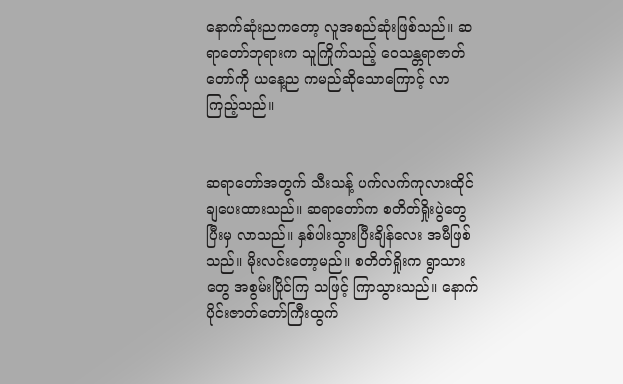နောက်ဆုံးညကတော့ လူအစည်ဆုံးဖြစ်သည်။ ဆရာတော်ဘုရားက သူကြိုက်သည့် ဝေသန္တရာဇာတ်တော်ကို ယနေ့ည ကမည်ဆိုသောကြောင့် လာကြည့်သည်။


ဆရာတော်အတွက် သီးသန့် ပက်လက်ကုလားထိုင်ချပေးထားသည်။ ဆရာတော်က စတိတ်ရှိုးပွဲတွေပြီးမှ လာသည်။ နှစ်ပါးသွားပြီးချိန်လေး အမီဖြစ်သည်။ မိုးလင်းတော့မည်။ စတိတ်ရှိုးက ရွာသားတွေ အစွမ်းပြိုင်ကြ သဖြင့် ကြာသွားသည်။ နောက်ပိုင်းဇာတ်တော်ကြီးထွက်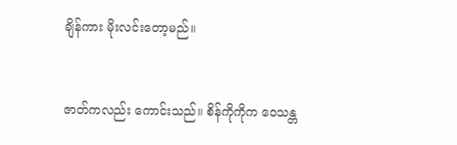ချိန်ကား မိုးလင်းတော့မည်။


ဇာတ်ကလည်း ကောင်းသည်။ စိန်ကိုကိုက ဝေသန္တ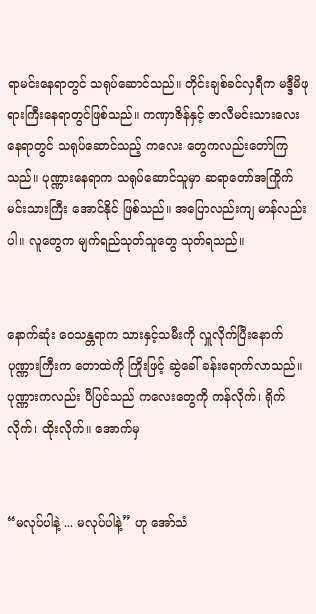ရာမင်းနေရာတွင် သရုပ်ဆောင်သည်။ တိုင်းချစ်ခင်လှရီက မဒ္ဒီမိဖုရားကြီးနေရာတွင်ဖြစ်သည်။ ကဏှာဇိန်နှင့် ဇာလီမင်းသားလေးနေရာတွင် သရုပ်ဆောင်သည့် ကလေး တွေကလည်းတော်ကြသည်။ ပုဏ္ဏားနေရာက သရုပ်ဆောင်သူမှာ ဆရာတော်အကြိုက် မင်းသားကြီး အောင်နိုင် ဖြစ်သည်။ အပြောလည်းကျ မာန်လည်းပါ။ လူတွေက မျက်ရည်သုတ်သူတွေ သုတ်ရသည်။


နောက်ဆုံး ဝေသန္တရာက သားနှင့်သမီးကို လှူလိုက်ပြီးနောက် ပုဏ္ဏားကြီးက တောထဲကို ကြိုးဖြင့် ဆွဲခေါ် ခန်းရောက်လာသည်။ ပုဏ္ဏားကလည်း ပီပြင်သည် ကလေးတွေကို ကန်လိုက်၊ ရိုက်လိုက်၊ ထိုးလိုက်။ အောက်မှ


“မလုပ်ပါနဲ့ ... မလုပ်ပါနဲ့” ဟု အော်သံ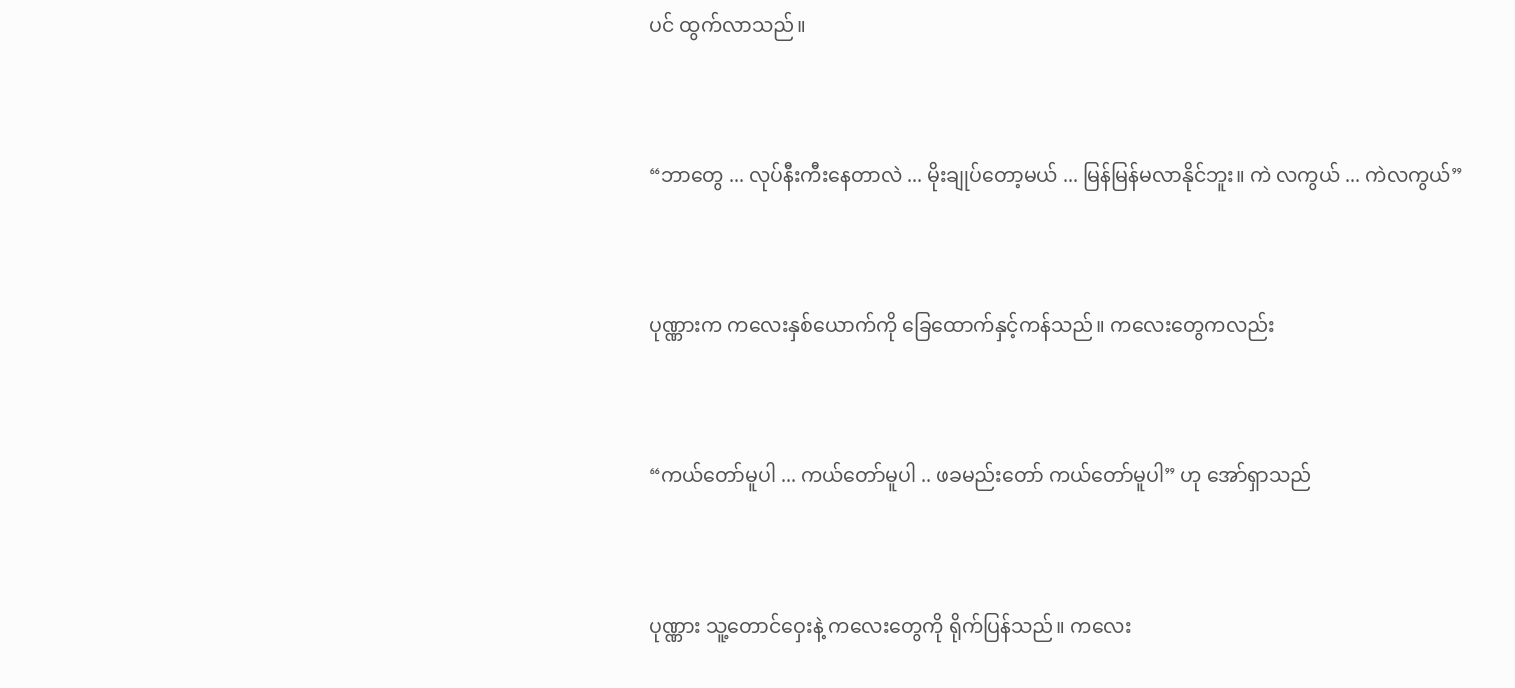ပင် ထွက်လာသည်။


“ဘာတွေ ... လုပ်နီးကီးနေတာလဲ ... မိုးချုပ်တော့မယ် ... မြန်မြန်မလာနိုင်ဘူး။ ကဲ လကွယ် ... ကဲလကွယ်”


ပုဏ္ဏားက ကလေးနှစ်ယောက်ကို ခြေထောက်နှင့်ကန်သည်။ ကလေးတွေကလည်း


“ကယ်တော်မူပါ ... ကယ်တော်မူပါ .. ဖခမည်းတော် ကယ်တော်မူပါ” ဟု အော်ရှာသည်


ပုဏ္ဏား သူ့တောင်ဝှေးနဲ့ ကလေးတွေကို ရိုက်ပြန်သည်။ ကလေး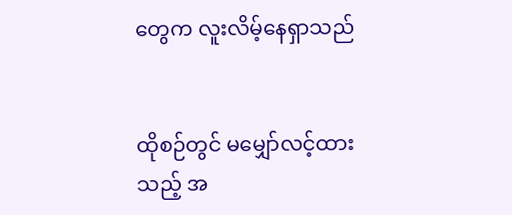တွေက လူးလိမ့်နေရှာသည်


ထိုစဉ်တွင် မမျှော်လင့်ထားသည့် အ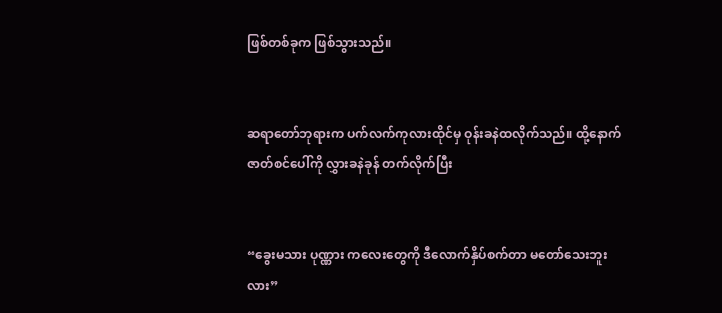ဖြစ်တစ်ခုက ဖြစ်သွားသည်။


ဆရာတော်ဘုရားက ပက်လက်ကုလားထိုင်မှ ဝုန်းခနဲထလိုက်သည်။ ထို့နောက် ဇာတ်စင်ပေါ်ကို လွှားခနဲခုန် တက်လိုက်ပြီး


“ခွေးမသား ပုဏ္ဏား ကလေးတွေကို ဒီလောက်နှိပ်စက်တာ မတော်သေးဘူးလား”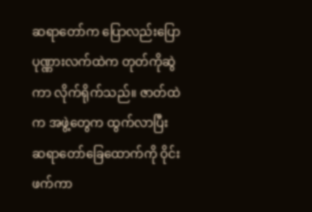ဆရာတော်က ပြောလည်းပြော ပုဏ္ဏားလက်ထဲက တုတ်ကိုဆွဲကာ လိုက်ရိုက်သည်။ ဇာတ်ထဲက အဖွဲ့တွေက ထွက်လာပြီး ဆရာတော်ခြေထောက်ကို ဝိုင်းဖက်ကာ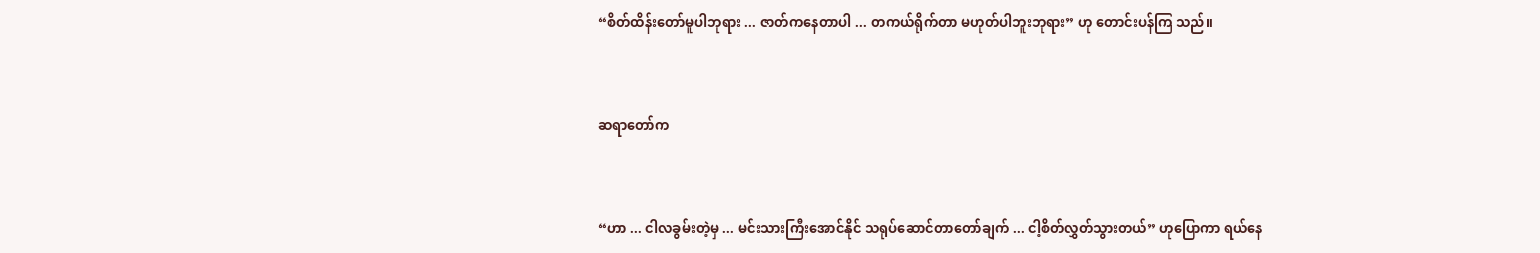“စိတ်ထိန်းတော်မူပါဘုရား ... ဇာတ်ကနေတာပါ ... တကယ်ရိုက်တာ မဟုတ်ပါဘူးဘုရား” ဟု‌ တောင်းပန်ကြ သည်။


ဆရာတော်က


“ဟာ ... ငါလခွမ်းတဲ့မှ ... မင်းသားကြီးအောင်နိုင် သရုပ်ဆောင်တာတော်ချက် ... ငါ့စိတ်လွှတ်သွားတယ်” ဟုပြောကာ ရယ်နေ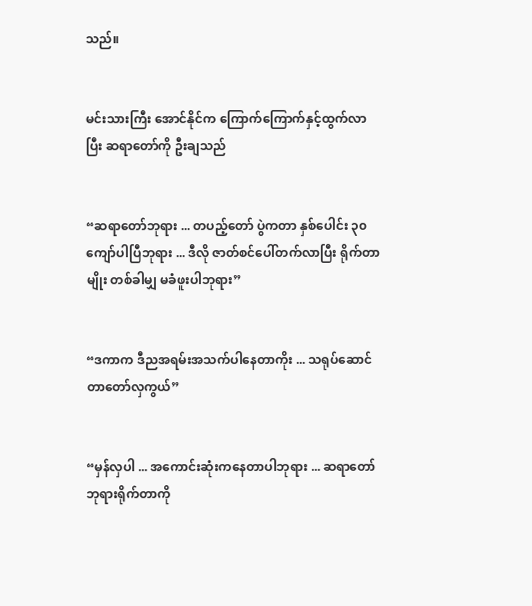သည်။


မင်းသားကြီး အောင်နိုင်က ကြောက်ကြောက်နှင့်ထွက်လာပြီး ဆရာတော်ကို ဦးချသည်


“ဆရာတော်ဘုရား ... တပည့်တော် ပွဲကတာ နှစ်ပေါင်း ၃၀ ကျော်ပါပြီဘုရား ... ဒီလို ဇာတ်စင်ပေါ်တက်လာပြီး ရိုက်တာမျိုး တစ်ခါမျှ မခံဖူးပါဘုရား”


“ဒကာက ဒီညအရမ်းအသက်ပါနေတာကိုး ... သရုပ်ဆောင်တာတော်လှကွယ်”


“မှန်လှပါ ... အကောင်းဆုံးကနေတာပါဘုရား ... ဆရာတော်ဘုရားရိုက်တာကို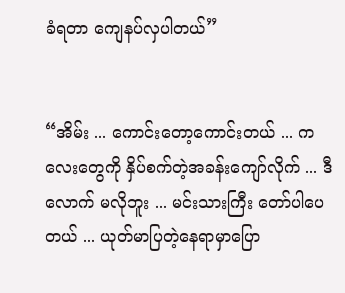ခံရတာ ကျေနပ်လှပါတယ်”


“အိမ်း ... ကောင်းတော့ကောင်းတယ် ... ကလေးတွေကို နှိပ်စက်တဲ့အခန်းကျော်လိုက် ... ဒီလောက် မလိုဘူး ... မင်းသားကြီး တော်ပါပေတယ် ... ယုတ်မာပြတဲ့နေရာမှာပြော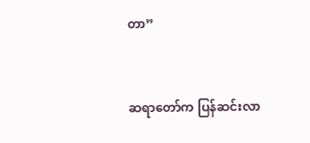တာ”


ဆရာတော်က ပြန်ဆင်းလာ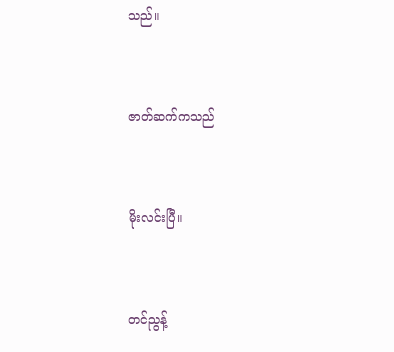သည်။


ဇာတ်ဆက်ကသည်


မိုးလင်းပြီ။


တင်ညွန့်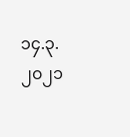၁၄.၃.၂၀၂၁